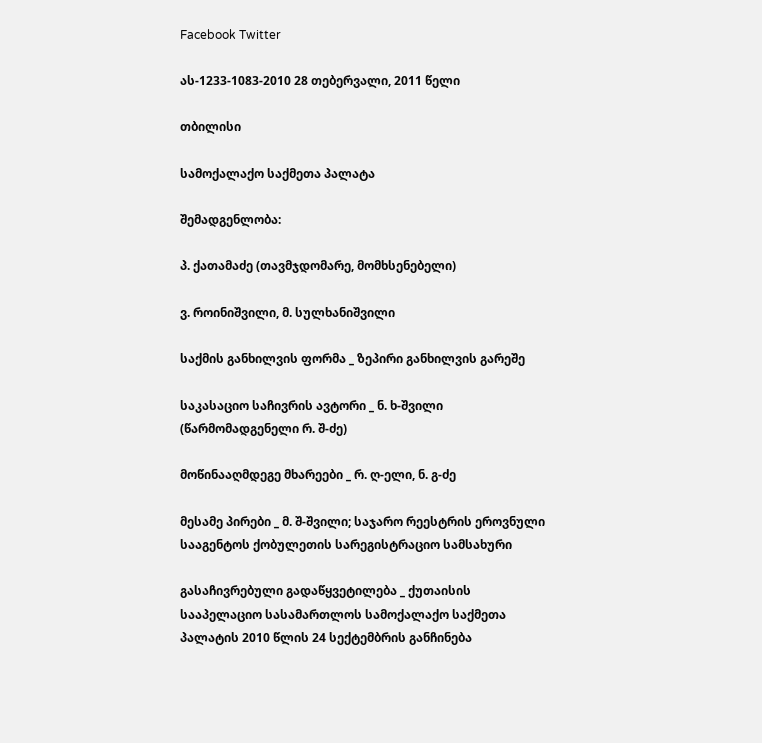Facebook Twitter

ას-1233-1083-2010 28 თებერვალი, 2011 წელი

თბილისი

სამოქალაქო საქმეთა პალატა

შემადგენლობა:

პ. ქათამაძე (თავმჯდომარე, მომხსენებელი)

ვ. როინიშვილი, მ. სულხანიშვილი

საქმის განხილვის ფორმა _ ზეპირი განხილვის გარეშე

საკასაციო საჩივრის ავტორი _ ნ. ხ-შვილი (წარმომადგენელი რ. შ-ძე)

მოწინააღმდეგე მხარეები _ რ. ღ-ელი, ნ. გ-ძე

მესამე პირები _ მ. შ-შვილი; საჯარო რეესტრის ეროვნული სააგენტოს ქობულეთის სარეგისტრაციო სამსახური

გასაჩივრებული გადაწყვეტილება _ ქუთაისის სააპელაციო სასამართლოს სამოქალაქო საქმეთა პალატის 2010 წლის 24 სექტემბრის განჩინება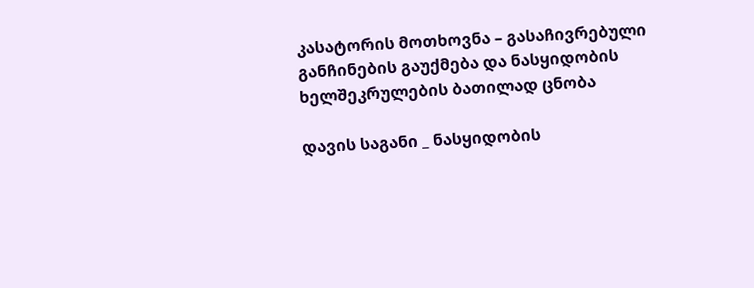კასატორის მოთხოვნა – გასაჩივრებული განჩინების გაუქმება და ნასყიდობის ხელშეკრულების ბათილად ცნობა

დავის საგანი _ ნასყიდობის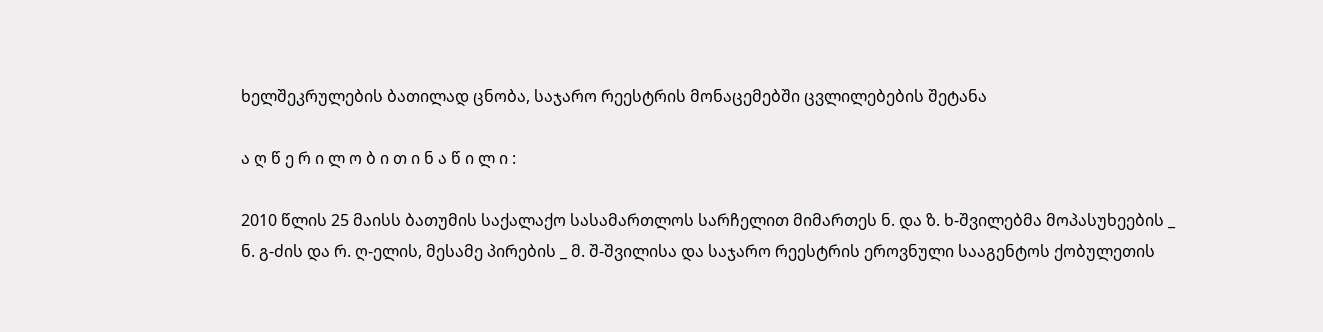ხელშეკრულების ბათილად ცნობა, საჯარო რეესტრის მონაცემებში ცვლილებების შეტანა

ა ღ წ ე რ ი ლ ო ბ ი თ ი ნ ა წ ი ლ ი :

2010 წლის 25 მაისს ბათუმის საქალაქო სასამართლოს სარჩელით მიმართეს ნ. და ზ. ხ-შვილებმა მოპასუხეების _ ნ. გ-ძის და რ. ღ-ელის, მესამე პირების _ მ. შ-შვილისა და საჯარო რეესტრის ეროვნული სააგენტოს ქობულეთის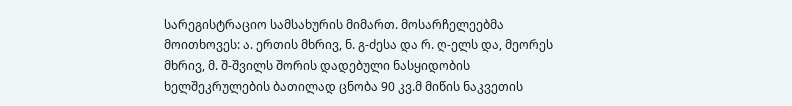სარეგისტრაციო სამსახურის მიმართ. მოსარჩელეებმა მოითხოვეს: ა. ერთის მხრივ, ნ. გ-ძესა და რ. ღ-ელს და, მეორეს მხრივ, მ. შ-შვილს შორის დადებული ნასყიდობის ხელშეკრულების ბათილად ცნობა 90 კვ.მ მიწის ნაკვეთის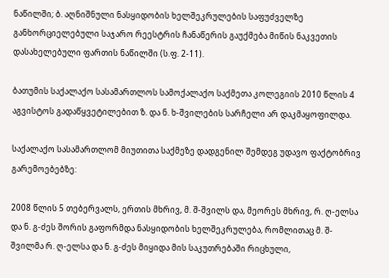ნაწილში; ბ. აღნიშნული ნასყიდობის ხელშეკრულების საფუძველზე განხორციელებული საჯარო რეესტრის ჩანაწერის გაუქმება მიწის ნაკვეთის დასახელებული ფართის ნაწილში (ს.ფ. 2-11).

ბათუმის საქალაქო სასამართლოს სამოქალაქო საქმეთა კოლეგიის 2010 წლის 4 აგვისტოს გადაწყვეტილებით ზ. და ნ. ხ-შვილების სარჩელი არ დაკმაყოფილდა.

საქალაქო სასამართლომ მიუთითა საქმეზე დადგენილ შემდეგ უდავო ფაქტობრივ გარემოებებზე:

2008 წლის 5 თებერვალს, ერთის მხრივ, მ. შ-შვილს და, მეორეს მხრივ, რ. ღ-ელსა და ნ. გ-ძეს შორის გაფორმდა ნასყიდობის ხელშეკრულება, რომლითაც მ. შ-შვილმა რ. ღ-ელსა და ნ. გ-ძეს მიყიდა მის საკუთრებაში რიცხული,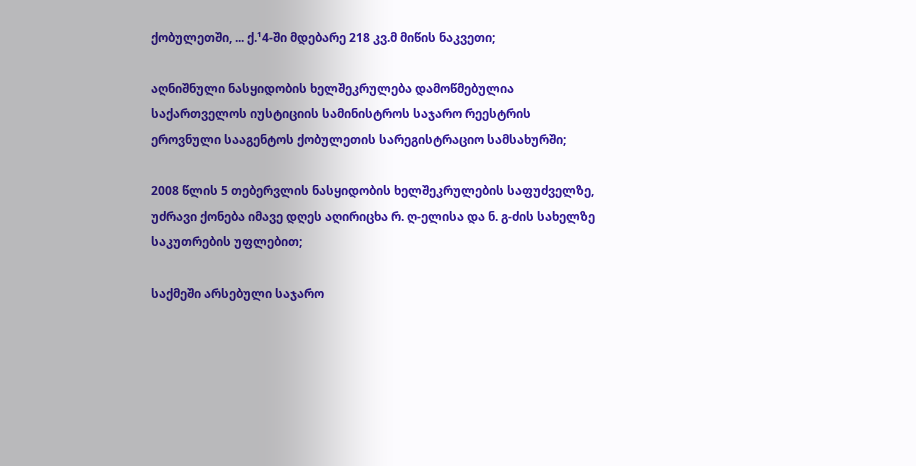ქობულეთში, ... ქ.¹4-ში მდებარე 218 კვ.მ მიწის ნაკვეთი;

აღნიშნული ნასყიდობის ხელშეკრულება დამოწმებულია საქართველოს იუსტიციის სამინისტროს საჯარო რეესტრის ეროვნული სააგენტოს ქობულეთის სარეგისტრაციო სამსახურში;

2008 წლის 5 თებერვლის ნასყიდობის ხელშეკრულების საფუძველზე, უძრავი ქონება იმავე დღეს აღირიცხა რ. ღ-ელისა და ნ. გ-ძის სახელზე საკუთრების უფლებით;

საქმეში არსებული საჯარო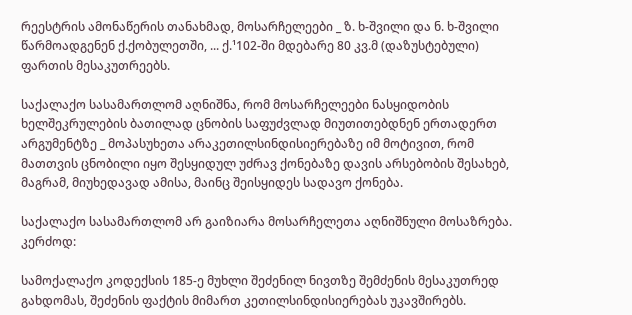რეესტრის ამონაწერის თანახმად, მოსარჩელეები _ ზ. ხ-შვილი და ნ. ხ-შვილი წარმოადგენენ ქ.ქობულეთში, ... ქ.¹102-ში მდებარე 80 კვ.მ (დაზუსტებული) ფართის მესაკუთრეებს.

საქალაქო სასამართლომ აღნიშნა, რომ მოსარჩელეები ნასყიდობის ხელშეკრულების ბათილად ცნობის საფუძვლად მიუთითებდნენ ერთადერთ არგუმენტზე _ მოპასუხეთა არაკეთილსინდისიერებაზე იმ მოტივით, რომ მათთვის ცნობილი იყო შესყიდულ უძრავ ქონებაზე დავის არსებობის შესახებ, მაგრამ, მიუხედავად ამისა, მაინც შეისყიდეს სადავო ქონება.

საქალაქო სასამართლომ არ გაიზიარა მოსარჩელეთა აღნიშნული მოსაზრება. კერძოდ:

სამოქალაქო კოდექსის 185-ე მუხლი შეძენილ ნივთზე შემძენის მესაკუთრედ გახდომას, შეძენის ფაქტის მიმართ კეთილსინდისიერებას უკავშირებს.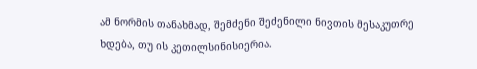ამ ნორმის თანახმად, შემძენი შეძენილი ნივთის მესაკუთრე ხდება, თუ ის კეთილსინისიერია.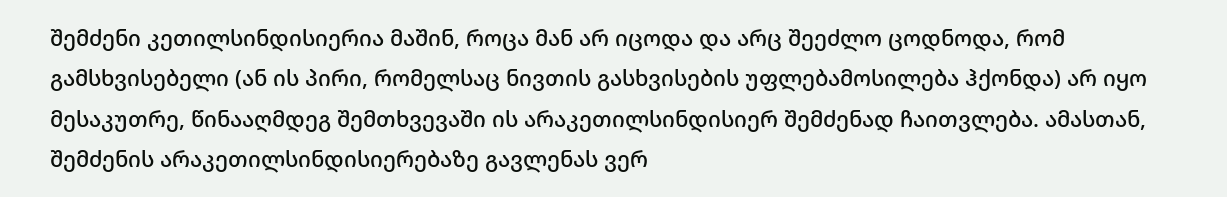შემძენი კეთილსინდისიერია მაშინ, როცა მან არ იცოდა და არც შეეძლო ცოდნოდა, რომ გამსხვისებელი (ან ის პირი, რომელსაც ნივთის გასხვისების უფლებამოსილება ჰქონდა) არ იყო მესაკუთრე, წინააღმდეგ შემთხვევაში ის არაკეთილსინდისიერ შემძენად ჩაითვლება. ამასთან, შემძენის არაკეთილსინდისიერებაზე გავლენას ვერ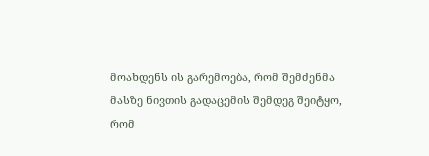მოახდენს ის გარემოება, რომ შემძენმა მასზე ნივთის გადაცემის შემდეგ შეიტყო, რომ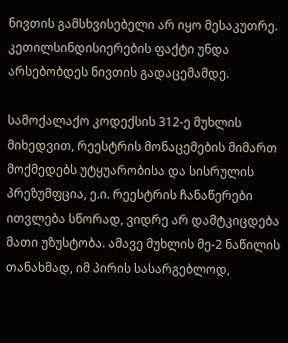ნივთის გამსხვისებელი არ იყო მესაკუთრე. კეთილსინდისიერების ფაქტი უნდა არსებობდეს ნივთის გადაცემამდე.

სამოქალაქო კოდექსის 312-ე მუხლის მიხედვით, რეესტრის მონაცემების მიმართ მოქმედებს უტყუარობისა და სისრულის პრეზუმფცია, ე.ი. რეესტრის ჩანაწერები ითვლება სწორად, ვიდრე არ დამტკიცდება მათი უზუსტობა. ამავე მუხლის მე-2 ნაწილის თანახმად, იმ პირის სასარგებლოდ,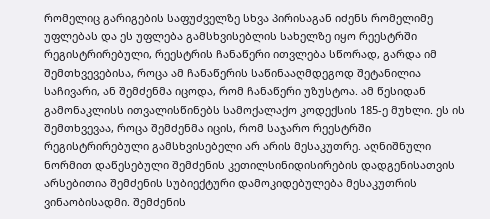რომელიც გარიგების საფუძველზე სხვა პირისაგან იძენს რომელიმე უფლებას და ეს უფლება გამსხვისებლის სახელზე იყო რეესტრში რეგისტრირებული, რეესტრის ჩანაწერი ითვლება სწორად, გარდა იმ შემთხვევებისა, როცა ამ ჩანაწერის საწინააღმდეგოდ შეტანილია საჩივარი, ან შემძენმა იცოდა, რომ ჩანაწერი უზუსტოა. ამ წესიდან გამონაკლისს ითვალისწინებს სამოქალაქო კოდექსის 185-ე მუხლი. ეს ის შემთხვევაა, როცა შემძენმა იცის, რომ საჯარო რეესტრში რეგისტრირებული გამსხვისებელი არ არის მესაკუთრე. აღნიშნული ნორმით დაწესებული შემძენის კეთილსინიდისირების დადგენისათვის არსებითია შემძენის სუბიექტური დამოკიდებულება მესაკუთრის ვინაობისადმი. შემძენის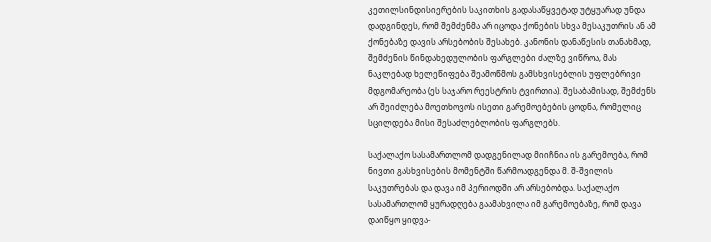კეთილსინდისიერების საკითხის გადასაწყვეტად უტყუარად უნდა დადგინდეს, რომ შემძენმა არ იცოდა ქონების სხვა მესაკუთრის ან ამ ქონებაზე დავის არსებობის შესახებ. კანონის დანაწესის თანახმად, შემძენის წინდახედულობის ფარგლები ძალზე ვიწროა, მას ნაკლებად ხელეწიფება შეამოწმოს გამსხვისებლის უფლებრივი მდგომარეობა (ეს საჯარო რეესტრის ტვირთია). შესაბამისად, შემძენს არ შეიძლება მოეთხოვოს ისეთი გარემოებების ცოდნა, რომელიც სცილდება მისი შესაძლებლობის ფარგლებს.

საქალაქო სასამართლომ დადგენილად მიიჩნია ის გარემოება, რომ ნივთი გასხვისების მომენტში წარმოადგენდა მ. შ-შვილის საკუთრებას და დავა იმ პერიოდში არ არსებობდა. საქალაქო სასამართლომ ყურადღება გაამახვილა იმ გარემოებაზე, რომ დავა დაიწყო ყიდვა-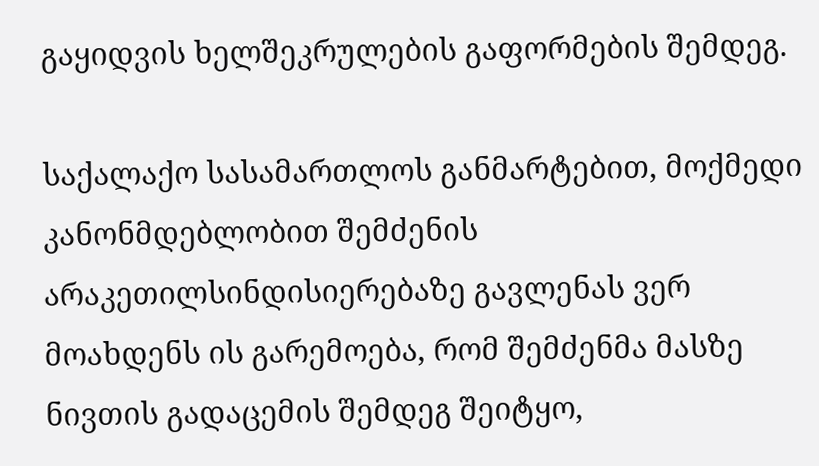გაყიდვის ხელშეკრულების გაფორმების შემდეგ.

საქალაქო სასამართლოს განმარტებით, მოქმედი კანონმდებლობით შემძენის არაკეთილსინდისიერებაზე გავლენას ვერ მოახდენს ის გარემოება, რომ შემძენმა მასზე ნივთის გადაცემის შემდეგ შეიტყო,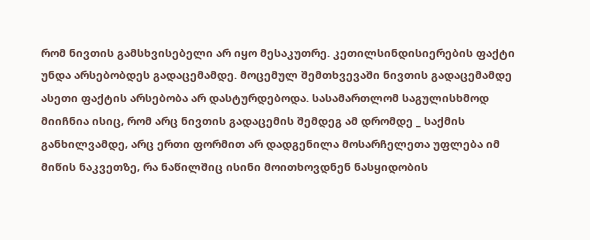რომ ნივთის გამსხვისებელი არ იყო მესაკუთრე. კეთილსინდისიერების ფაქტი უნდა არსებობდეს გადაცემამდე. მოცემულ შემთხვევაში ნივთის გადაცემამდე ასეთი ფაქტის არსებობა არ დასტურდებოდა. სასამართლომ საგულისხმოდ მიიჩნია ისიც, რომ არც ნივთის გადაცემის შემდეგ ამ დრომდე _ საქმის განხილვამდე, არც ერთი ფორმით არ დადგენილა მოსარჩელეთა უფლება იმ მიწის ნაკვეთზე, რა ნაწილშიც ისინი მოითხოვდნენ ნასყიდობის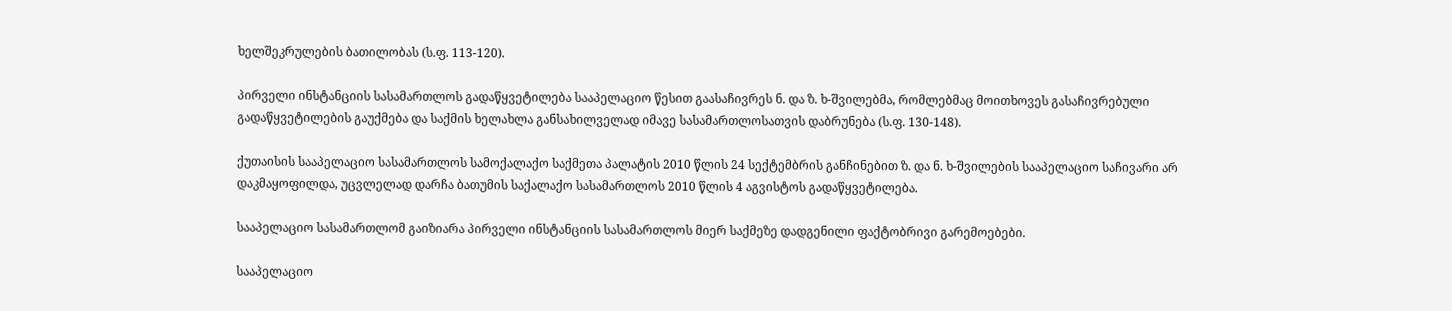ხელშეკრულების ბათილობას (ს.ფ. 113-120).

პირველი ინსტანციის სასამართლოს გადაწყვეტილება სააპელაციო წესით გაასაჩივრეს ნ. და ზ. ხ-შვილებმა, რომლებმაც მოითხოვეს გასაჩივრებული გადაწყვეტილების გაუქმება და საქმის ხელახლა განსახილველად იმავე სასამართლოსათვის დაბრუნება (ს.ფ. 130-148).

ქუთაისის სააპელაციო სასამართლოს სამოქალაქო საქმეთა პალატის 2010 წლის 24 სექტემბრის განჩინებით ზ. და ნ. ხ-შვილების სააპელაციო საჩივარი არ დაკმაყოფილდა, უცვლელად დარჩა ბათუმის საქალაქო სასამართლოს 2010 წლის 4 აგვისტოს გადაწყვეტილება.

სააპელაციო სასამართლომ გაიზიარა პირველი ინსტანციის სასამართლოს მიერ საქმეზე დადგენილი ფაქტობრივი გარემოებები.

სააპელაციო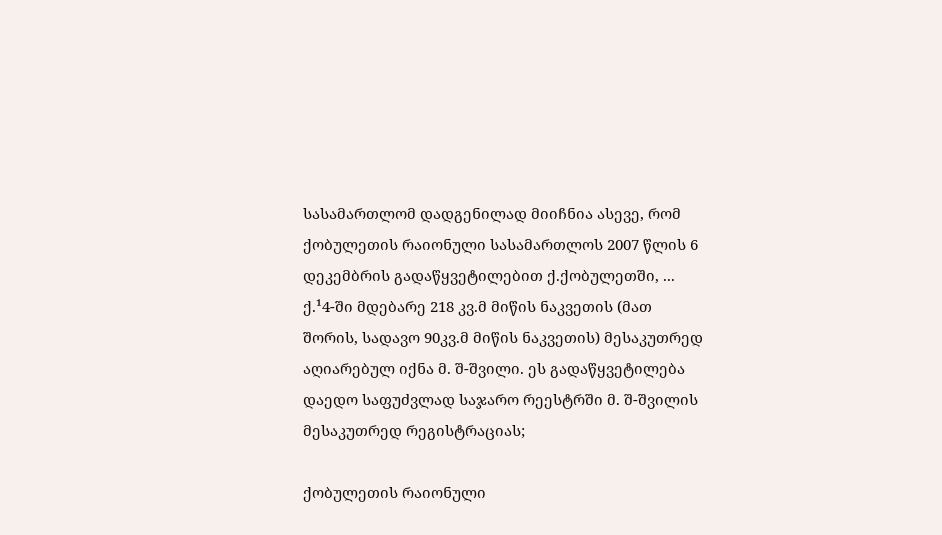სასამართლომ დადგენილად მიიჩნია ასევე, რომ ქობულეთის რაიონული სასამართლოს 2007 წლის 6 დეკემბრის გადაწყვეტილებით ქ.ქობულეთში, ... ქ.¹4-ში მდებარე 218 კვ.მ მიწის ნაკვეთის (მათ შორის, სადავო 90კვ.მ მიწის ნაკვეთის) მესაკუთრედ აღიარებულ იქნა მ. შ-შვილი. ეს გადაწყვეტილება დაედო საფუძვლად საჯარო რეესტრში მ. შ-შვილის მესაკუთრედ რეგისტრაციას;

ქობულეთის რაიონული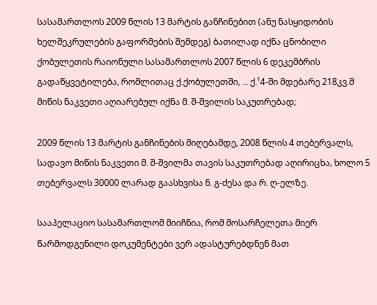სასამართლოს 2009 წლის 13 მარტის განჩინებით (ანუ ნასყიდობის ხელშეკრულების გაფორმების შემდეგ) ბათილად იქნა ცნობილი ქობულეთის რაიონული სასამართლოს 2007 წლის 6 დეკემბრის გადაწყვეტილება, რომლითაც ქ.ქობულეთში, ... ქ.¹4-ში მდებარე 218კვ.მ მიწის ნაკვეთი აღიარებულ იქნა მ. შ-შვილის საკუთრებად;

2009 წლის 13 მარტის განჩინების მიღებამდე, 2008 წლის 4 თებერვალს, სადავო მიწის ნაკვეთი მ. შ-შვილმა თავის საკუთრებად აღირიცხა, ხოლო 5 თებერვალს 30000 ლარად გაასხვისა ნ. გ-ძესა და რ. ღ-ელზე.

სააპელაციო სასამართლომ მიიჩნია, რომ მოსარჩელეთა მიერ წარმოდგენილი დოკუმენტები ვერ ადასტურებდნენ მათ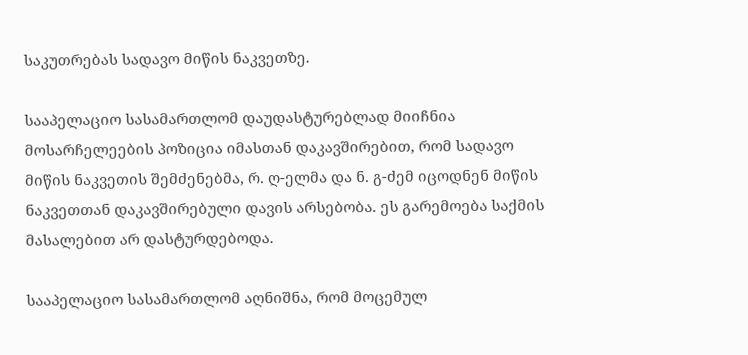საკუთრებას სადავო მიწის ნაკვეთზე.

სააპელაციო სასამართლომ დაუდასტურებლად მიიჩნია მოსარჩელეების პოზიცია იმასთან დაკავშირებით, რომ სადავო მიწის ნაკვეთის შემძენებმა, რ. ღ-ელმა და ნ. გ-ძემ იცოდნენ მიწის ნაკვეთთან დაკავშირებული დავის არსებობა. ეს გარემოება საქმის მასალებით არ დასტურდებოდა.

სააპელაციო სასამართლომ აღნიშნა, რომ მოცემულ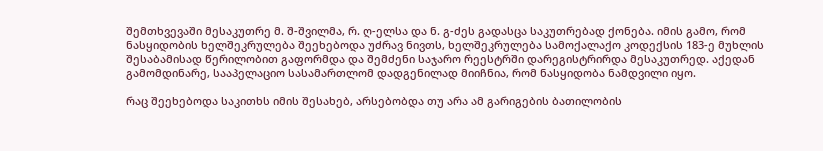შემთხვევაში მესაკუთრე მ. შ-შვილმა, რ. ღ-ელსა და ნ. გ-ძეს გადასცა საკუთრებად ქონება. იმის გამო, რომ ნასყიდობის ხელშეკრულება შეეხებოდა უძრავ ნივთს, ხელშეკრულება სამოქალაქო კოდექსის 183-ე მუხლის შესაბამისად წერილობით გაფორმდა და შემძენი საჯარო რეესტრში დარეგისტრირდა მესაკუთრედ. აქედან გამომდინარე, სააპელაციო სასამართლომ დადგენილად მიიჩნია, რომ ნასყიდობა ნამდვილი იყო.

რაც შეეხებოდა საკითხს იმის შესახებ, არსებობდა თუ არა ამ გარიგების ბათილობის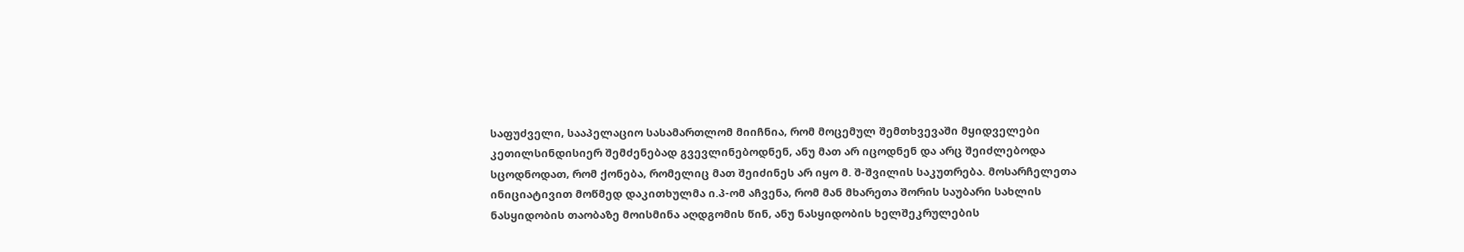საფუძველი, სააპელაციო სასამართლომ მიიჩნია, რომ მოცემულ შემთხვევაში მყიდველები კეთილსინდისიერ შემძენებად გვევლინებოდნენ, ანუ მათ არ იცოდნენ და არც შეიძლებოდა სცოდნოდათ, რომ ქონება, რომელიც მათ შეიძინეს არ იყო მ. შ-შვილის საკუთრება. მოსარჩელეთა ინიციატივით მოწმედ დაკითხულმა ი.პ-ომ აჩვენა, რომ მან მხარეთა შორის საუბარი სახლის ნასყიდობის თაობაზე მოისმინა აღდგომის წინ, ანუ ნასყიდობის ხელშეკრულების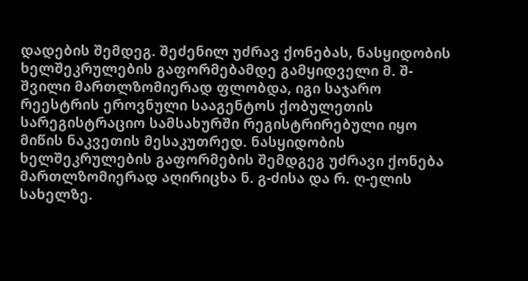დადების შემდეგ. შეძენილ უძრავ ქონებას, ნასყიდობის ხელშეკრულების გაფორმებამდე გამყიდველი მ. შ-შვილი მართლზომიერად ფლობდა, იგი საჯარო რეესტრის ეროვნული სააგენტოს ქობულეთის სარეგისტრაციო სამსახურში რეგისტრირებული იყო მიწის ნაკვეთის მესაკუთრედ. ნასყიდობის ხელშეკრულების გაფორმების შემდგეგ უძრავი ქონება მართლზომიერად აღირიცხა ნ. გ-ძისა და რ. ღ-ელის სახელზე.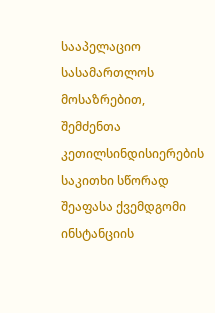სააპელაციო სასამართლოს მოსაზრებით, შემძენთა კეთილსინდისიერების საკითხი სწორად შეაფასა ქვემდგომი ინსტანციის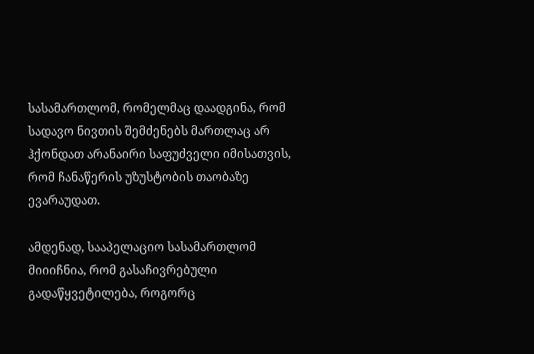სასამართლომ, რომელმაც დაადგინა, რომ სადავო ნივთის შემძენებს მართლაც არ ჰქონდათ არანაირი საფუძველი იმისათვის, რომ ჩანაწერის უზუსტობის თაობაზე ევარაუდათ.

ამდენად, სააპელაციო სასამართლომ მიიიჩნია, რომ გასაჩივრებული გადაწყვეტილება, როგორც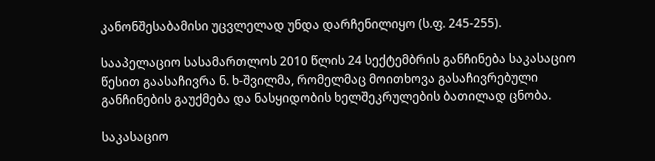კანონშესაბამისი უცვლელად უნდა დარჩენილიყო (ს.ფ. 245-255).

სააპელაციო სასამართლოს 2010 წლის 24 სექტემბრის განჩინება საკასაციო წესით გაასაჩივრა ნ. ხ-შვილმა, რომელმაც მოითხოვა გასაჩივრებული განჩინების გაუქმება და ნასყიდობის ხელშეკრულების ბათილად ცნობა.

საკასაციო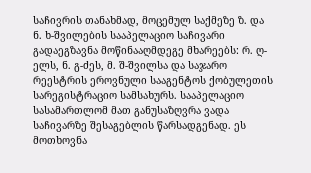საჩივრის თანახმად, მოცემულ საქმეზე ზ. და ნ. ხ-შვილების სააპელაციო საჩივარი გადაეგზავნა მოწინააღმდეგე მხარეებს: რ. ღ-ელს, ნ. გ-ძეს, მ. შ-შვილსა და საჯარო რეესტრის ეროვნული სააგენტოს ქობულეთის სარეგისტრაციო სამსახურს. სააპელაციო სასამართლომ მათ განუსაზღვრა ვადა საჩივარზე შესაგებლის წარსადგენად. ეს მოთხოვნა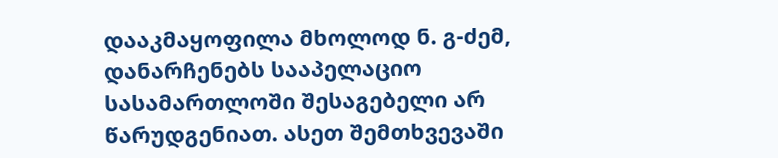დააკმაყოფილა მხოლოდ ნ. გ-ძემ, დანარჩენებს სააპელაციო სასამართლოში შესაგებელი არ წარუდგენიათ. ასეთ შემთხვევაში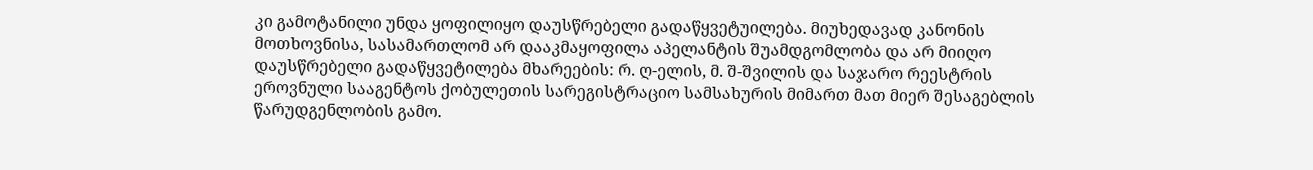კი გამოტანილი უნდა ყოფილიყო დაუსწრებელი გადაწყვეტუილება. მიუხედავად კანონის მოთხოვნისა, სასამართლომ არ დააკმაყოფილა აპელანტის შუამდგომლობა და არ მიიღო დაუსწრებელი გადაწყვეტილება მხარეების: რ. ღ-ელის, მ. შ-შვილის და საჯარო რეესტრის ეროვნული სააგენტოს ქობულეთის სარეგისტრაციო სამსახურის მიმართ მათ მიერ შესაგებლის წარუდგენლობის გამო.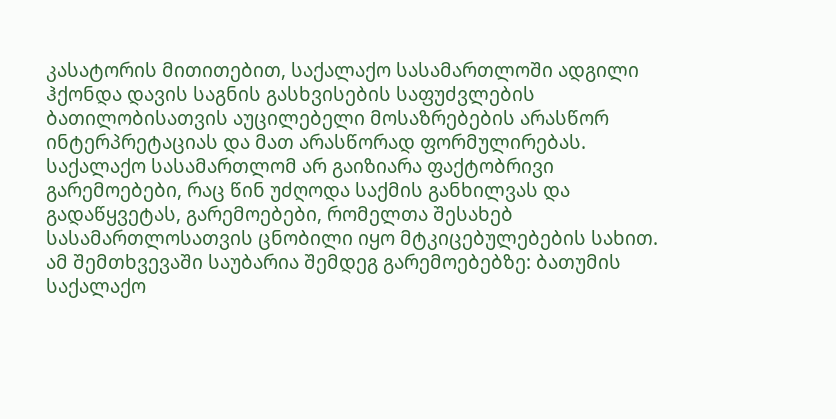კასატორის მითითებით, საქალაქო სასამართლოში ადგილი ჰქონდა დავის საგნის გასხვისების საფუძვლების ბათილობისათვის აუცილებელი მოსაზრებების არასწორ ინტერპრეტაციას და მათ არასწორად ფორმულირებას. საქალაქო სასამართლომ არ გაიზიარა ფაქტობრივი გარემოებები, რაც წინ უძღოდა საქმის განხილვას და გადაწყვეტას, გარემოებები, რომელთა შესახებ სასამართლოსათვის ცნობილი იყო მტკიცებულებების სახით. ამ შემთხვევაში საუბარია შემდეგ გარემოებებზე: ბათუმის საქალაქო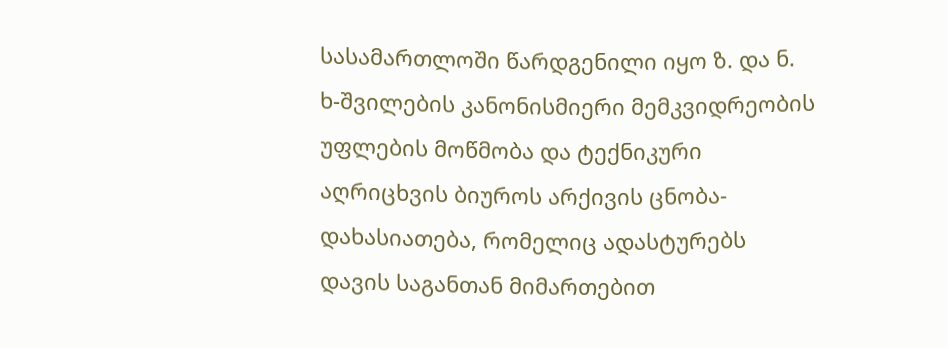სასამართლოში წარდგენილი იყო ზ. და ნ. ხ-შვილების კანონისმიერი მემკვიდრეობის უფლების მოწმობა და ტექნიკური აღრიცხვის ბიუროს არქივის ცნობა-დახასიათება, რომელიც ადასტურებს დავის საგანთან მიმართებით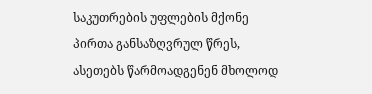საკუთრების უფლების მქონე პირთა განსაზღვრულ წრეს, ასეთებს წარმოადგენენ მხოლოდ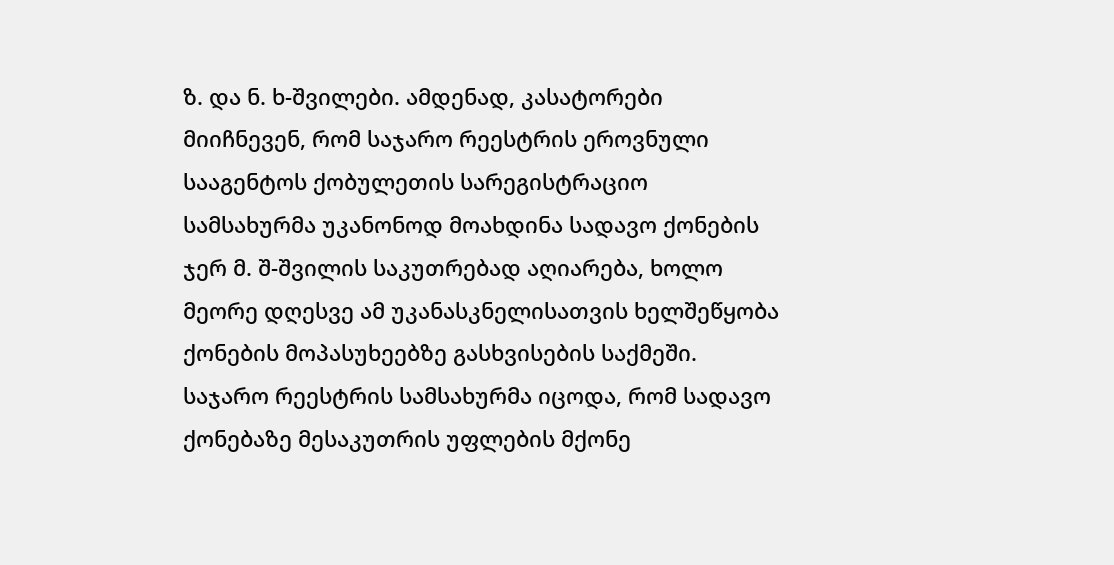ზ. და ნ. ხ-შვილები. ამდენად, კასატორები მიიჩნევენ, რომ საჯარო რეესტრის ეროვნული სააგენტოს ქობულეთის სარეგისტრაციო სამსახურმა უკანონოდ მოახდინა სადავო ქონების ჯერ მ. შ-შვილის საკუთრებად აღიარება, ხოლო მეორე დღესვე ამ უკანასკნელისათვის ხელშეწყობა ქონების მოპასუხეებზე გასხვისების საქმეში. საჯარო რეესტრის სამსახურმა იცოდა, რომ სადავო ქონებაზე მესაკუთრის უფლების მქონე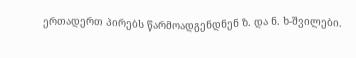ერთადერთ პირებს წარმოადგენდნენ ზ. და ნ. ხ-შვილები.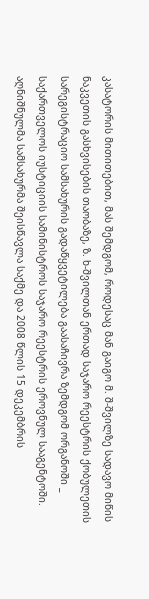კასატორის მითითებით, მას შემდგომ, როდესაც მან გაიგო მ. შ-შვილზე სადავო მიწის ნაკვეთის გასხვისების თაობაზე, ზ. ხ-შვილთან ერთად საჯარო რეესტრის ქობულეთის სარეგისტრაციო სამსახურის გადაწყვეტილება გაასაჩივრა ზემდგომ ორგანოში _ საქართველოს იუსტიციის სამინისტროს საჯარო რეესტრის ეროვნულ სააგენტოში. აღნიშნულმა სამსახურმა შეისწავლა საქმე და 2008 წლის 15 დეკემბრის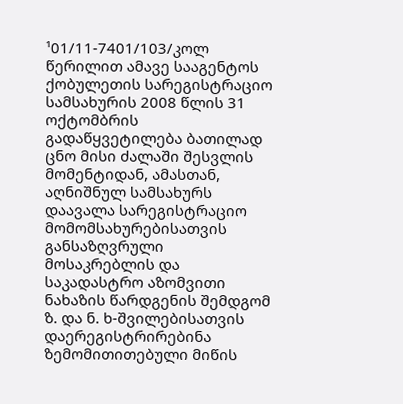¹01/11-7401/103/კოლ წერილით ამავე სააგენტოს ქობულეთის სარეგისტრაციო სამსახურის 2008 წლის 31 ოქტომბრის გადაწყვეტილება ბათილად ცნო მისი ძალაში შესვლის მომენტიდან, ამასთან, აღნიშნულ სამსახურს დაავალა სარეგისტრაციო მომომსახურებისათვის განსაზღვრული მოსაკრებლის და საკადასტრო აზომვითი ნახაზის წარდგენის შემდგომ ზ. და ნ. ხ-შვილებისათვის დაერეგისტრირებინა ზემომითითებული მიწის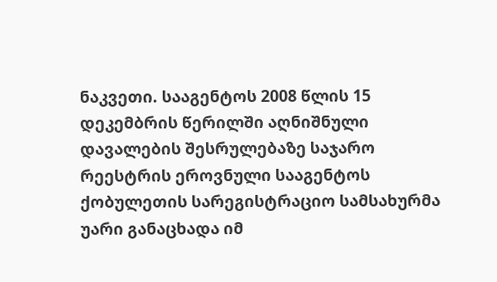ნაკვეთი. სააგენტოს 2008 წლის 15 დეკემბრის წერილში აღნიშნული დავალების შესრულებაზე საჯარო რეესტრის ეროვნული სააგენტოს ქობულეთის სარეგისტრაციო სამსახურმა უარი განაცხადა იმ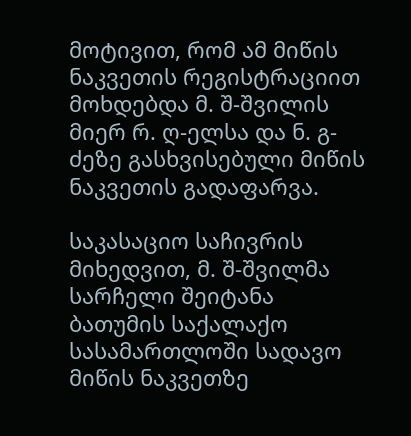მოტივით, რომ ამ მიწის ნაკვეთის რეგისტრაციით მოხდებდა მ. შ-შვილის მიერ რ. ღ-ელსა და ნ. გ-ძეზე გასხვისებული მიწის ნაკვეთის გადაფარვა.

საკასაციო საჩივრის მიხედვით, მ. შ-შვილმა სარჩელი შეიტანა ბათუმის საქალაქო სასამართლოში სადავო მიწის ნაკვეთზე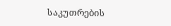საკუთრების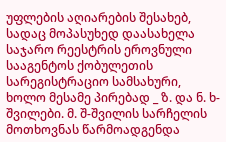უფლების აღიარების შესახებ, სადაც მოპასუხედ დაასახელა საჯარო რეესტრის ეროვნული სააგენტოს ქობულეთის სარეგისტრაციო სამსახური, ხოლო მესამე პირებად _ ზ. და ნ. ხ-შვილები. მ. შ-შვილის სარჩელის მოთხოვნას წარმოადგენდა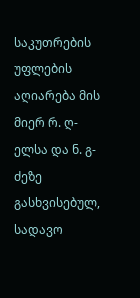საკუთრების უფლების აღიარება მის მიერ რ. ღ-ელსა და ნ. გ-ძეზე გასხვისებულ, სადავო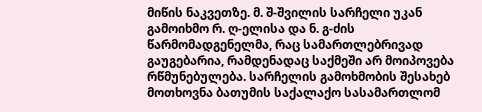მიწის ნაკვეთზე. მ. შ-შვილის სარჩელი უკან გამოიხმო რ. ღ-ელისა და ნ. გ-ძის წარმომადგენელმა, რაც სამართლებრივად გაუგებარია, რამდენადაც საქმეში არ მოიპოვება რწმუნებულება. სარჩელის გამოხმობის შესახებ მოთხოვნა ბათუმის საქალაქო სასამართლომ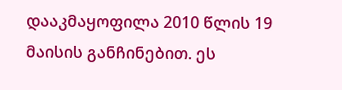დააკმაყოფილა 2010 წლის 19 მაისის განჩინებით. ეს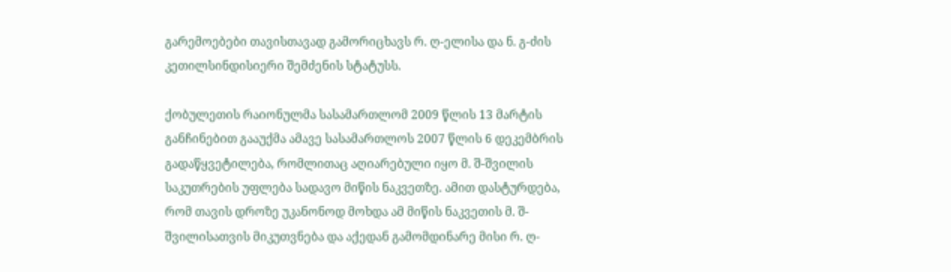გარემოებები თავისთავად გამორიცხავს რ. ღ-ელისა და ნ. გ-ძის კეთილსინდისიერი შემძენის სტატუსს.

ქობულეთის რაიონულმა სასამართლომ 2009 წლის 13 მარტის განჩინებით გააუქმა ამავე სასამართლოს 2007 წლის 6 დეკემბრის გადაწყვეტილება, რომლითაც აღიარებული იყო მ. შ-შვილის საკუთრების უფლება სადავო მიწის ნაკვეთზე. ამით დასტურდება, რომ თავის დროზე უკანონოდ მოხდა ამ მიწის ნაკვეთის მ. შ-შვილისათვის მიკუთვნება და აქედან გამომდინარე მისი რ. ღ-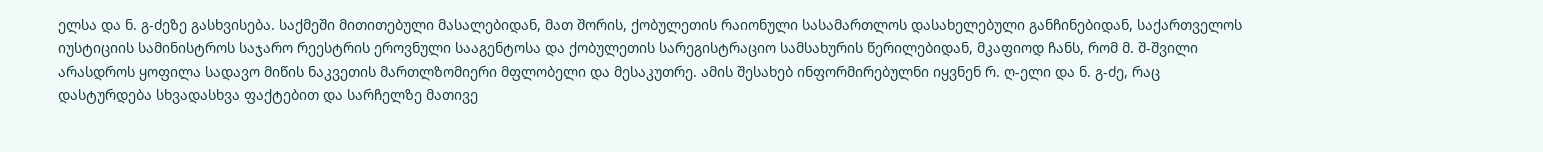ელსა და ნ. გ-ძეზე გასხვისება. საქმეში მითითებული მასალებიდან, მათ შორის, ქობულეთის რაიონული სასამართლოს დასახელებული განჩინებიდან, საქართველოს იუსტიციის სამინისტროს საჯარო რეესტრის ეროვნული სააგენტოსა და ქობულეთის სარეგისტრაციო სამსახურის წერილებიდან, მკაფიოდ ჩანს, რომ მ. შ-შვილი არასდროს ყოფილა სადავო მიწის ნაკვეთის მართლზომიერი მფლობელი და მესაკუთრე. ამის შესახებ ინფორმირებულნი იყვნენ რ. ღ-ელი და ნ. გ-ძე, რაც დასტურდება სხვადასხვა ფაქტებით და სარჩელზე მათივე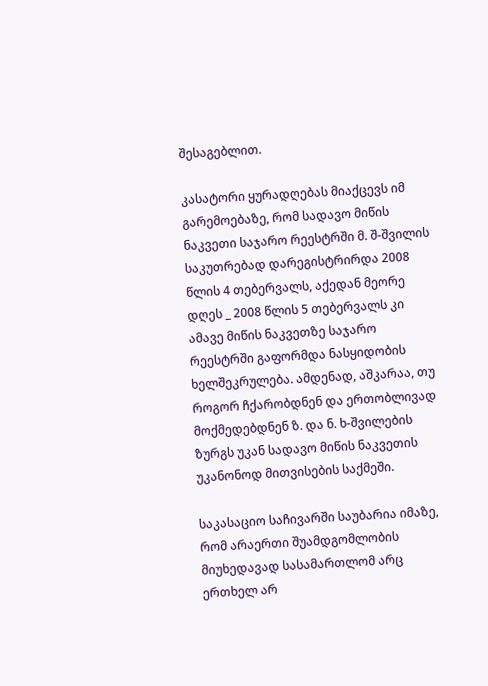შესაგებლით.

კასატორი ყურადღებას მიაქცევს იმ გარემოებაზე, რომ სადავო მიწის ნაკვეთი საჯარო რეესტრში მ. შ-შვილის საკუთრებად დარეგისტრირდა 2008 წლის 4 თებერვალს, აქედან მეორე დღეს _ 2008 წლის 5 თებერვალს კი ამავე მიწის ნაკვეთზე საჯარო რეესტრში გაფორმდა ნასყიდობის ხელშეკრულება. ამდენად, აშკარაა, თუ როგორ ჩქარობდნენ და ერთობლივად მოქმედებდნენ ზ. და ნ. ხ-შვილების ზურგს უკან სადავო მიწის ნაკვეთის უკანონოდ მითვისების საქმეში.

საკასაციო საჩივარში საუბარია იმაზე, რომ არაერთი შუამდგომლობის მიუხედავად სასამართლომ არც ერთხელ არ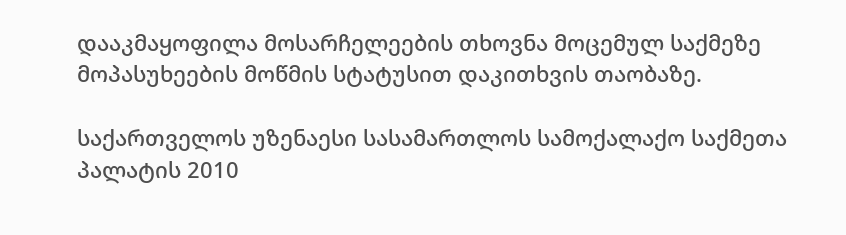დააკმაყოფილა მოსარჩელეების თხოვნა მოცემულ საქმეზე მოპასუხეების მოწმის სტატუსით დაკითხვის თაობაზე.

საქართველოს უზენაესი სასამართლოს სამოქალაქო საქმეთა პალატის 2010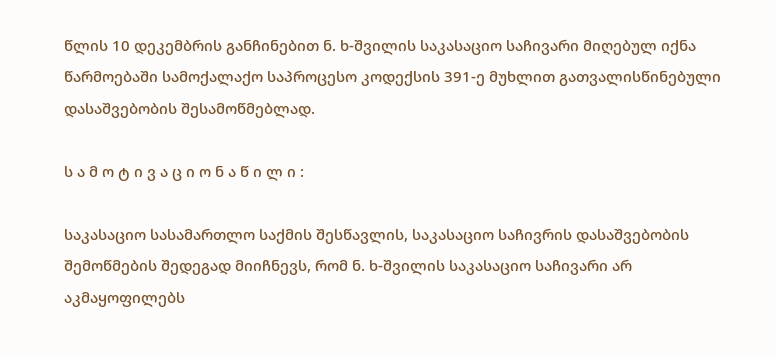წლის 10 დეკემბრის განჩინებით ნ. ხ-შვილის საკასაციო საჩივარი მიღებულ იქნა წარმოებაში სამოქალაქო საპროცესო კოდექსის 391-ე მუხლით გათვალისწინებული დასაშვებობის შესამოწმებლად.

ს ა მ ო ტ ი ვ ა ც ი ო ნ ა წ ი ლ ი :

საკასაციო სასამართლო საქმის შესწავლის, საკასაციო საჩივრის დასაშვებობის შემოწმების შედეგად მიიჩნევს, რომ ნ. ხ-შვილის საკასაციო საჩივარი არ აკმაყოფილებს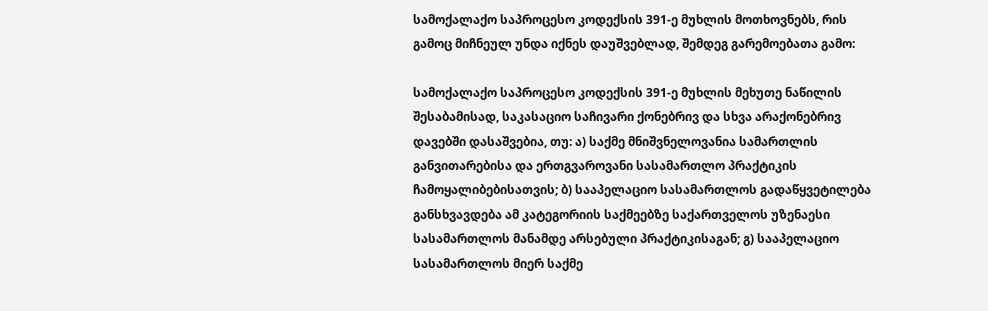სამოქალაქო საპროცესო კოდექსის 391-ე მუხლის მოთხოვნებს, რის გამოც მიჩნეულ უნდა იქნეს დაუშვებლად, შემდეგ გარემოებათა გამო:

სამოქალაქო საპროცესო კოდექსის 391-ე მუხლის მეხუთე ნაწილის შესაბამისად, საკასაციო საჩივარი ქონებრივ და სხვა არაქონებრივ დავებში დასაშვებია, თუ: ა) საქმე მნიშვნელოვანია სამართლის განვითარებისა და ერთგვაროვანი სასამართლო პრაქტიკის ჩამოყალიბებისათვის; ბ) სააპელაციო სასამართლოს გადაწყვეტილება განსხვავდება ამ კატეგორიის საქმეებზე საქართველოს უზენაესი სასამართლოს მანამდე არსებული პრაქტიკისაგან; გ) სააპელაციო სასამართლოს მიერ საქმე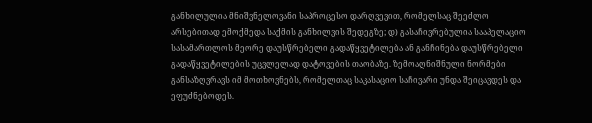განხილულია მნიშვნელოვანი საპროცესო დარღვევით, რომელსაც შეეძლო არსებითად ემოქმედა საქმის განხილვის შედეგზე; დ) გასაჩივრებულია სააპელაციო სასამართლოს მეორე დაუსწრებელი გადაწყვეტილება ან განჩინება დაუსწრებელი გადაწყვეტილების უცვლელად დატოვების თაობაზე. ზემოაღნიშნული ნორმები განსაზღვრავს იმ მოთხოვნებს, რომელთაც საკასაციო საჩივარი უნდა შეიცავდეს და ეფუძნებოდეს.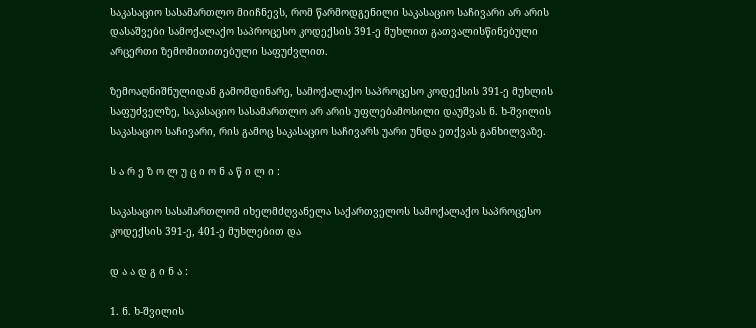საკასაციო სასამართლო მიიჩნევს, რომ წარმოდგენილი საკასაციო საჩივარი არ არის დასაშვები სამოქალაქო საპროცესო კოდექსის 391-ე მუხლით გათვალისწინებული არცერთი ზემომითითებული საფუძვლით.

ზემოაღნიშნულიდან გამომდინარე, სამოქალაქო საპროცესო კოდექსის 391-ე მუხლის საფუძველზე, საკასაციო სასამართლო არ არის უფლებამოსილი დაუშვას ნ. ხ-შვილის საკასაციო საჩივარი, რის გამოც საკასაციო საჩივარს უარი უნდა ეთქვას განხილვაზე.

ს ა რ ე ზ ო ლ უ ც ი ო ნ ა წ ი ლ ი :

საკასაციო სასამართლომ იხელმძღვანელა საქართველოს სამოქალაქო საპროცესო კოდექსის 391-ე, 401-ე მუხლებით და

დ ა ა დ გ ი ნ ა :

1. ნ. ხ-შვილის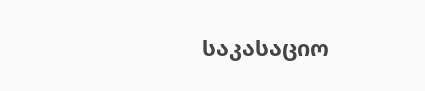საკასაციო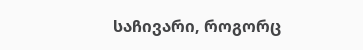საჩივარი, როგორც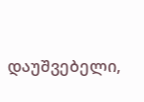დაუშვებელი,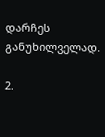დარჩეს განუხილველად.

2.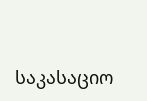საკასაციო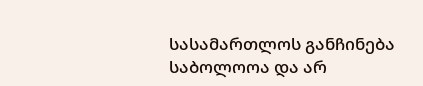სასამართლოს განჩინება საბოლოოა და არ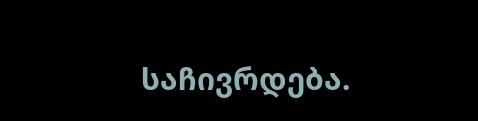საჩივრდება.